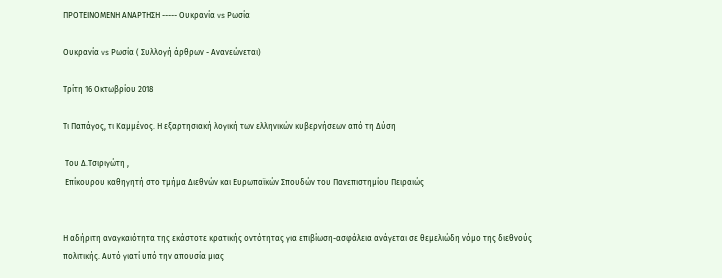ΠΡΟΤΕΙΝΟΜΕΝΗ ΑΝΑΡΤΗΣΗ ----- Ουκρανία vs Ρωσία

Ουκρανία vs Ρωσία ( Συλλογή άρθρων - Ανανεώνεται)

Τρίτη 16 Οκτωβρίου 2018

Τι Παπάγος, τι Καμμένος. Η εξαρτησιακή λογική των ελληνικών κυβερνήσεων από τη Δύση

 Του Δ.Τσιριγώτη ,
 Επίκουρου καθηγητή στο τμήμα Διεθνών και Ευρωπαϊκών Σπουδών του Πανεπιστημίου Πειραιώς


Η αδήριτη αναγκαιότητα της εκάστοτε κρατικής οντότητας για επιβίωση-ασφάλεια ανάγεται σε θεμελιώδη νόμο της διεθνούς πολιτικής. Αυτό γιατί υπό την απουσία μιας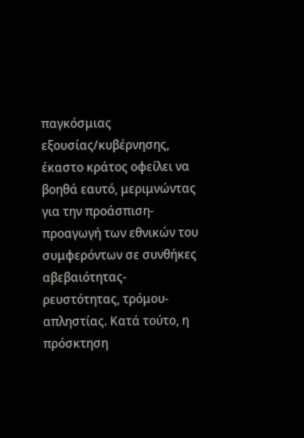παγκόσμιας εξουσίας/κυβέρνησης, έκαστο κράτος οφείλει να βοηθά εαυτό, μεριμνώντας για την προάσπιση-προαγωγή των εθνικών του συμφερόντων σε συνθήκες αβεβαιότητας-ρευστότητας, τρόμου-απληστίας. Κατά τούτο, η πρόσκτηση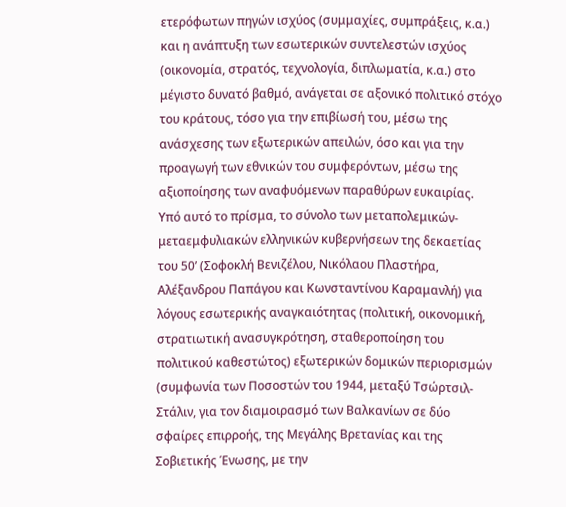ετερόφωτων πηγών ισχύος (συμμαχίες, συμπράξεις, κ.α.) και η ανάπτυξη των εσωτερικών συντελεστών ισχύος (οικονομία, στρατός, τεχνολογία, διπλωματία, κ.α.) στο μέγιστο δυνατό βαθμό, ανάγεται σε αξονικό πολιτικό στόχο του κράτους, τόσο για την επιβίωσή του, μέσω της ανάσχεσης των εξωτερικών απειλών, όσο και για την προαγωγή των εθνικών του συμφερόντων, μέσω της αξιοποίησης των αναφυόμενων παραθύρων ευκαιρίας.
Υπό αυτό το πρίσμα, το σύνολο των μεταπολεμικών-μεταεμφυλιακών ελληνικών κυβερνήσεων της δεκαετίας του 50’ (Σοφοκλή Βενιζέλου, Νικόλαου Πλαστήρα, Αλέξανδρου Παπάγου και Κωνσταντίνου Καραμανλή) για λόγους εσωτερικής αναγκαιότητας (πολιτική, οικονομική, στρατιωτική ανασυγκρότηση, σταθεροποίηση του πολιτικού καθεστώτος) εξωτερικών δομικών περιορισμών (συμφωνία των Ποσοστών του 1944, μεταξύ Τσώρτσιλ-Στάλιν, για τον διαμοιρασμό των Βαλκανίων σε δύο σφαίρες επιρροής, της Μεγάλης Βρετανίας και της Σοβιετικής Ένωσης, με την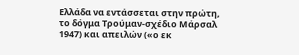Ελλάδα να εντάσσεται στην πρώτη, το δόγμα Τρούμαν-σχέδιο Μάρσαλ 1947) και απειλών («ο εκ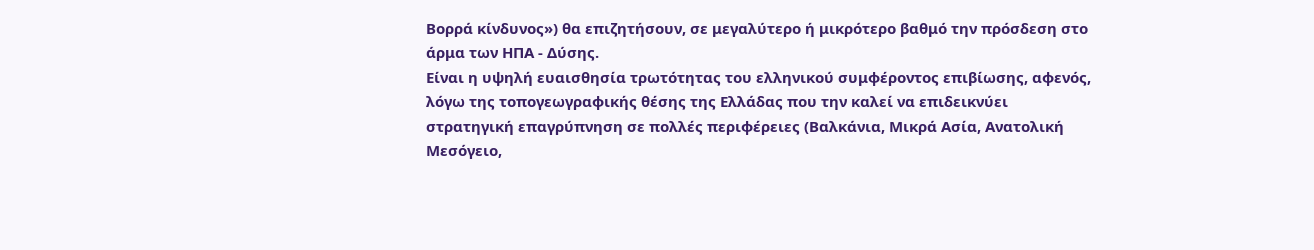Βορρά κίνδυνος») θα επιζητήσουν, σε μεγαλύτερο ή μικρότερο βαθμό την πρόσδεση στο άρμα των ΗΠΑ - Δύσης.
Είναι η υψηλή ευαισθησία τρωτότητας του ελληνικού συμφέροντος επιβίωσης, αφενός, λόγω της τοπογεωγραφικής θέσης της Ελλάδας που την καλεί να επιδεικνύει στρατηγική επαγρύπνηση σε πολλές περιφέρειες (Βαλκάνια, Μικρά Ασία, Ανατολική Μεσόγειο,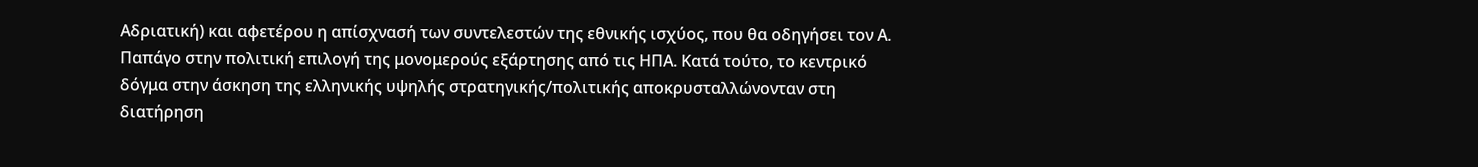Αδριατική) και αφετέρου η απίσχνασή των συντελεστών της εθνικής ισχύος, που θα οδηγήσει τον Α. Παπάγο στην πολιτική επιλογή της μονομερούς εξάρτησης από τις ΗΠΑ. Κατά τούτο, το κεντρικό δόγμα στην άσκηση της ελληνικής υψηλής στρατηγικής/πολιτικής αποκρυσταλλώνονταν στη διατήρηση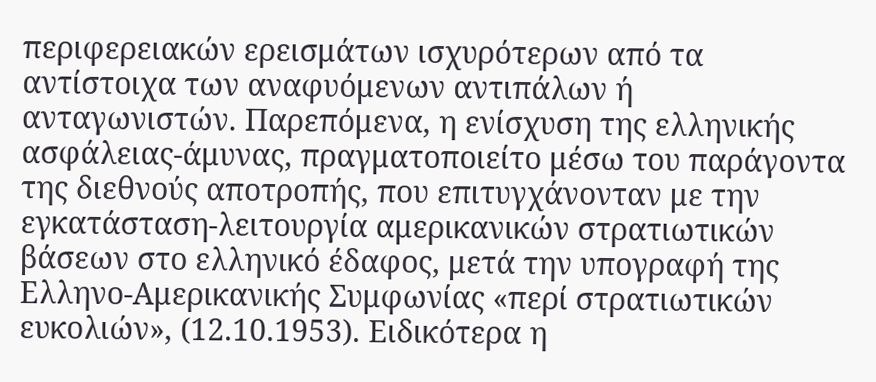περιφερειακών ερεισμάτων ισχυρότερων από τα αντίστοιχα των αναφυόμενων αντιπάλων ή ανταγωνιστών. Παρεπόμενα, η ενίσχυση της ελληνικής ασφάλειας-άμυνας, πραγματοποιείτο μέσω του παράγοντα της διεθνούς αποτροπής, που επιτυγχάνονταν με την εγκατάσταση-λειτουργία αμερικανικών στρατιωτικών βάσεων στο ελληνικό έδαφος, μετά την υπογραφή της Ελληνο-Αμερικανικής Συμφωνίας «περί στρατιωτικών ευκολιών», (12.10.1953). Ειδικότερα η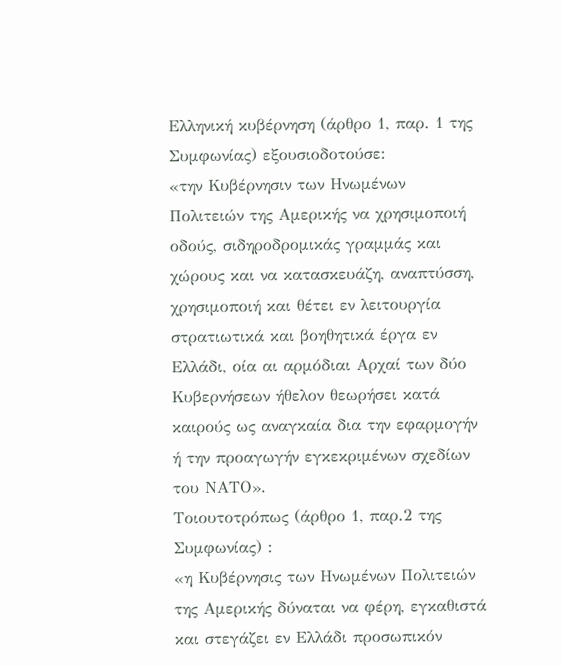Ελληνική κυβέρνηση (άρθρο 1, παρ. 1 της Συμφωνίας) εξουσιοδοτούσε:
«την Κυβέρνησιν των Ηνωμένων Πολιτειών της Αμερικής να χρησιμοποιή οδούς, σιδηροδρομικάς γραμμάς και χώρους και να κατασκευάζη, αναπτύσση, χρησιμοποιή και θέτει εν λειτουργία στρατιωτικά και βοηθητικά έργα εν Ελλάδι, οία αι αρμόδιαι Αρχαί των δύο Κυβερνήσεων ήθελον θεωρήσει κατά καιρούς ως αναγκαία δια την εφαρμογήν ή την προαγωγήν εγκεκριμένων σχεδίων του ΝΑΤΟ».
Τοιουτοτρόπως (άρθρο 1, παρ.2 της Συμφωνίας) :
«η Κυβέρνησις των Ηνωμένων Πολιτειών της Αμερικής δύναται να φέρη, εγκαθιστά και στεγάζει εν Ελλάδι προσωπικόν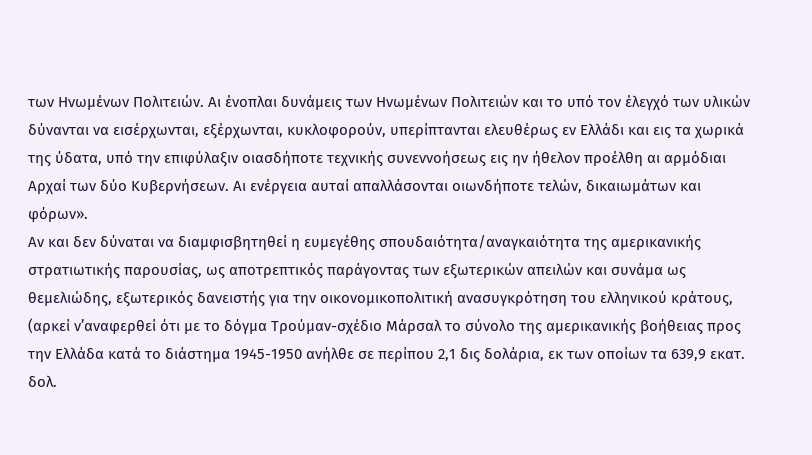των Ηνωμένων Πολιτειών. Αι ένοπλαι δυνάμεις των Ηνωμένων Πολιτειών και το υπό τον έλεγχό των υλικών δύνανται να εισέρχωνται, εξέρχωνται, κυκλοφορούν, υπερίπτανται ελευθέρως εν Ελλάδι και εις τα χωρικά της ύδατα, υπό την επιφύλαξιν οιασδήποτε τεχνικής συνεννοήσεως εις ην ήθελον προέλθη αι αρμόδιαι Αρχαί των δύο Κυβερνήσεων. Αι ενέργεια αυταί απαλλάσονται οιωνδήποτε τελών, δικαιωμάτων και φόρων».
Αν και δεν δύναται να διαμφισβητηθεί η ευμεγέθης σπουδαιότητα/αναγκαιότητα της αμερικανικής στρατιωτικής παρουσίας, ως αποτρεπτικός παράγοντας των εξωτερικών απειλών και συνάμα ως θεμελιώδης, εξωτερικός δανειστής για την οικονομικοπολιτική ανασυγκρότηση του ελληνικού κράτους, (αρκεί ν’αναφερθεί ότι με το δόγμα Τρούμαν-σχέδιο Μάρσαλ το σύνολο της αμερικανικής βοήθειας προς την Ελλάδα κατά το διάστημα 1945-1950 ανήλθε σε περίπου 2,1 δις δολάρια, εκ των οποίων τα 639,9 εκατ. δολ.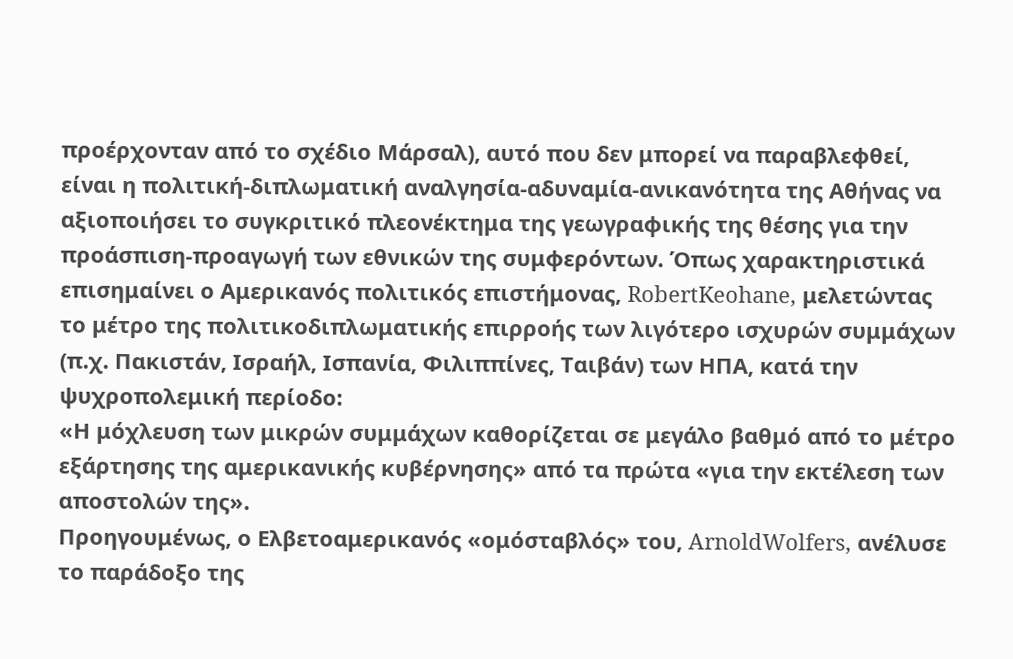προέρχονταν από το σχέδιο Μάρσαλ), αυτό που δεν μπορεί να παραβλεφθεί, είναι η πολιτική-διπλωματική αναλγησία-αδυναμία-ανικανότητα της Αθήνας να αξιοποιήσει το συγκριτικό πλεονέκτημα της γεωγραφικής της θέσης για την προάσπιση-προαγωγή των εθνικών της συμφερόντων. Όπως χαρακτηριστικά επισημαίνει ο Αμερικανός πολιτικός επιστήμονας, RobertKeohane, μελετώντας το μέτρο της πολιτικοδιπλωματικής επιρροής των λιγότερο ισχυρών συμμάχων (π.χ. Πακιστάν, Ισραήλ, Ισπανία, Φιλιππίνες, Ταιβάν) των ΗΠΑ, κατά την ψυχροπολεμική περίοδο:
«Η μόχλευση των μικρών συμμάχων καθορίζεται σε μεγάλο βαθμό από το μέτρο εξάρτησης της αμερικανικής κυβέρνησης» από τα πρώτα «για την εκτέλεση των αποστολών της».
Προηγουμένως, ο Ελβετοαμερικανός «ομόσταβλός» του, ArnoldWolfers, ανέλυσε το παράδοξο της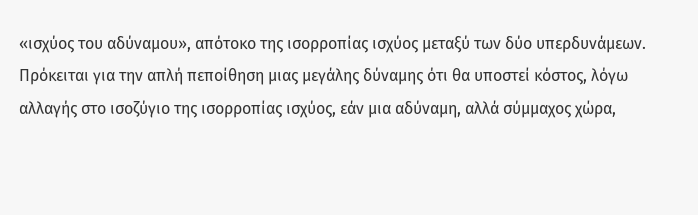«ισχύος του αδύναμου», απότοκο της ισορροπίας ισχύος μεταξύ των δύο υπερδυνάμεων. Πρόκειται για την απλή πεποίθηση μιας μεγάλης δύναμης ότι θα υποστεί κόστος, λόγω αλλαγής στο ισοζύγιο της ισορροπίας ισχύος, εάν μια αδύναμη, αλλά σύμμαχος χώρα,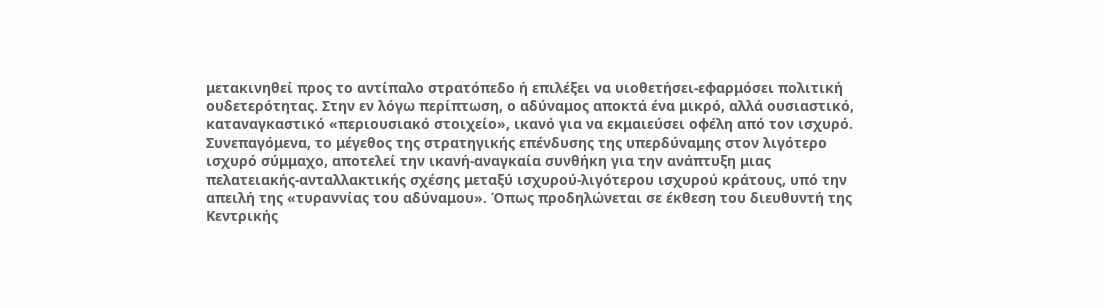μετακινηθεί προς το αντίπαλο στρατόπεδο ή επιλέξει να υιοθετήσει-εφαρμόσει πολιτική ουδετερότητας. Στην εν λόγω περίπτωση, ο αδύναμος αποκτά ένα μικρό, αλλά ουσιαστικό, καταναγκαστικό «περιουσιακό στοιχείο», ικανό για να εκμαιεύσει οφέλη από τον ισχυρό. Συνεπαγόμενα, το μέγεθος της στρατηγικής επένδυσης της υπερδύναμης στον λιγότερο ισχυρό σύμμαχο, αποτελεί την ικανή-αναγκαία συνθήκη για την ανάπτυξη μιας πελατειακής-ανταλλακτικής σχέσης μεταξύ ισχυρού-λιγότερου ισχυρού κράτους, υπό την απειλή της «τυραννίας του αδύναμου». Όπως προδηλώνεται σε έκθεση του διευθυντή της Κεντρικής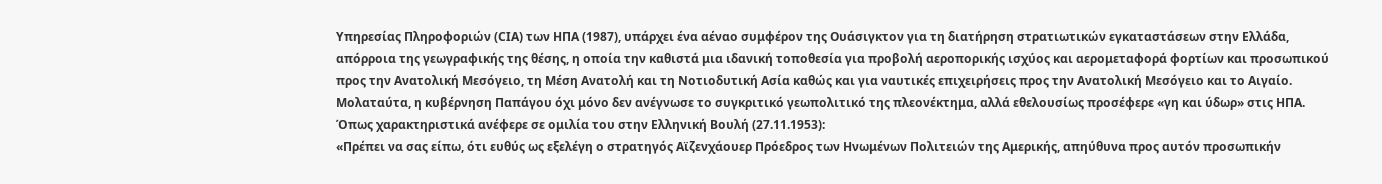Υπηρεσίας Πληροφοριών (CIA) των ΗΠΑ (1987), υπάρχει ένα αέναο συμφέρον της Ουάσιγκτον για τη διατήρηση στρατιωτικών εγκαταστάσεων στην Ελλάδα, απόρροια της γεωγραφικής της θέσης, η οποία την καθιστά μια ιδανική τοποθεσία για προβολή αεροπορικής ισχύος και αερομεταφορά φορτίων και προσωπικού προς την Ανατολική Μεσόγειο, τη Μέση Ανατολή και τη Νοτιοδυτική Ασία καθώς και για ναυτικές επιχειρήσεις προς την Ανατολική Μεσόγειο και το Αιγαίο.
Μολαταύτα, η κυβέρνηση Παπάγου όχι μόνο δεν ανέγνωσε το συγκριτικό γεωπολιτικό της πλεονέκτημα, αλλά εθελουσίως προσέφερε «γη και ύδωρ» στις ΗΠΑ. Όπως χαρακτηριστικά ανέφερε σε ομιλία του στην Ελληνική Βουλή (27.11.1953):
«Πρέπει να σας είπω, ότι ευθύς ως εξελέγη ο στρατηγός Αϊζενχάουερ Πρόεδρος των Ηνωμένων Πολιτειών της Αμερικής, απηύθυνα προς αυτόν προσωπικήν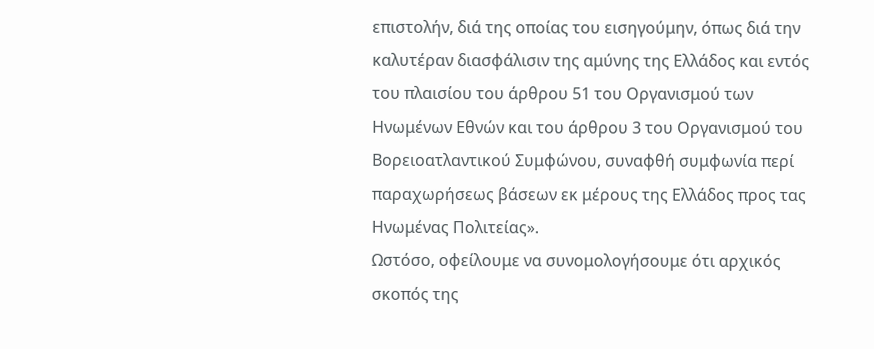επιστολήν, διά της οποίας του εισηγούμην, όπως διά την καλυτέραν διασφάλισιν της αμύνης της Ελλάδος και εντός του πλαισίου του άρθρου 51 του Οργανισμού των Ηνωμένων Εθνών και του άρθρου 3 του Οργανισμού του Βορειοατλαντικού Συμφώνου, συναφθή συμφωνία περί παραχωρήσεως βάσεων εκ μέρους της Ελλάδος προς τας Ηνωμένας Πολιτείας».
Ωστόσο, οφείλουμε να συνομολογήσουμε ότι αρχικός σκοπός της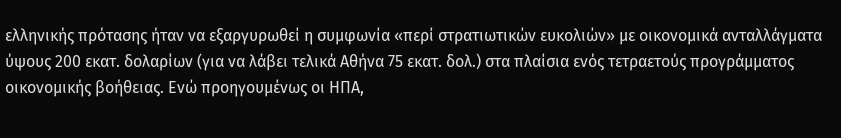ελληνικής πρότασης ήταν να εξαργυρωθεί η συμφωνία «περί στρατιωτικών ευκολιών» με οικονομικά ανταλλάγματα ύψους 200 εκατ. δολαρίων (για να λάβει τελικά Αθήνα 75 εκατ. δολ.) στα πλαίσια ενός τετραετούς προγράμματος οικονομικής βοήθειας. Ενώ προηγουμένως οι ΗΠΑ,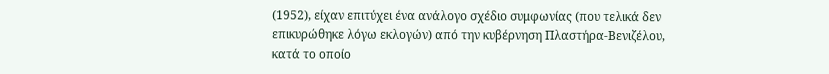(1952), είχαν επιτύχει ένα ανάλογο σχέδιο συμφωνίας (που τελικά δεν επικυρώθηκε λόγω εκλογών) από την κυβέρνηση Πλαστήρα-Βενιζέλου, κατά το οποίο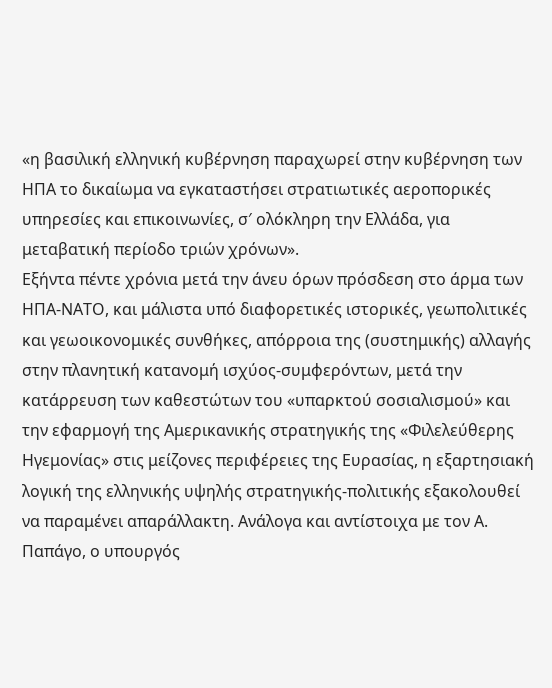«η βασιλική ελληνική κυβέρνηση παραχωρεί στην κυβέρνηση των ΗΠΑ το δικαίωμα να εγκαταστήσει στρατιωτικές αεροπορικές υπηρεσίες και επικοινωνίες, σ′ ολόκληρη την Ελλάδα, για μεταβατική περίοδο τριών χρόνων».
Εξήντα πέντε χρόνια μετά την άνευ όρων πρόσδεση στο άρμα των ΗΠΑ-ΝΑΤΟ, και μάλιστα υπό διαφορετικές ιστορικές, γεωπολιτικές και γεωοικονομικές συνθήκες, απόρροια της (συστημικής) αλλαγής στην πλανητική κατανομή ισχύος-συμφερόντων, μετά την κατάρρευση των καθεστώτων του «υπαρκτού σοσιαλισμού» και την εφαρμογή της Αμερικανικής στρατηγικής της «Φιλελεύθερης Ηγεμονίας» στις μείζονες περιφέρειες της Ευρασίας, η εξαρτησιακή λογική της ελληνικής υψηλής στρατηγικής-πολιτικής εξακολουθεί να παραμένει απαράλλακτη. Ανάλογα και αντίστοιχα με τον Α. Παπάγο, ο υπουργός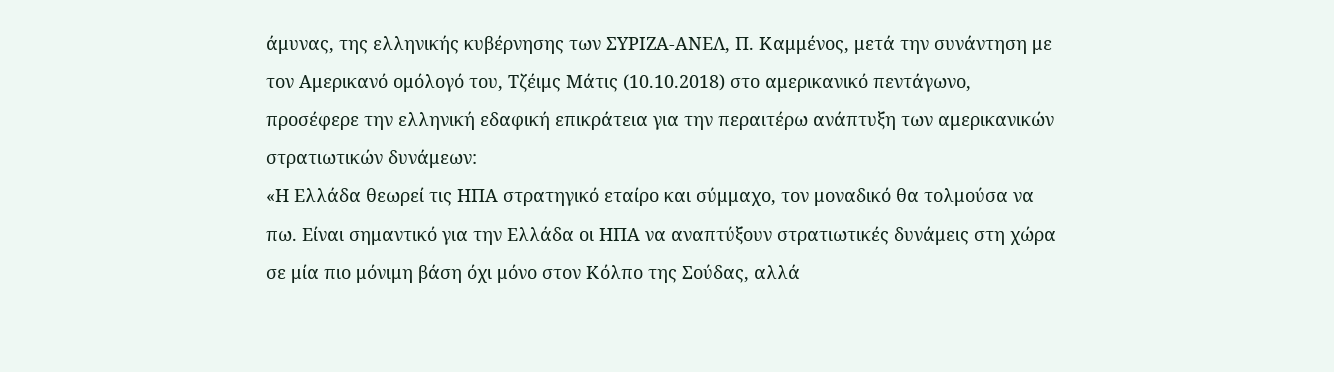άμυνας, της ελληνικής κυβέρνησης των ΣΥΡΙΖΑ-ΑΝΕΛ, Π. Καμμένος, μετά την συνάντηση με τον Αμερικανό ομόλογό του, Τζέιμς Μάτις (10.10.2018) στο αμερικανικό πεντάγωνο, προσέφερε την ελληνική εδαφική επικράτεια για την περαιτέρω ανάπτυξη των αμερικανικών στρατιωτικών δυνάμεων:
«Η Ελλάδα θεωρεί τις ΗΠΑ στρατηγικό εταίρο και σύμμαχο, τον μοναδικό θα τολμούσα να πω. Είναι σημαντικό για την Ελλάδα οι ΗΠΑ να αναπτύξουν στρατιωτικές δυνάμεις στη χώρα σε μία πιο μόνιμη βάση όχι μόνο στον Κόλπο της Σούδας, αλλά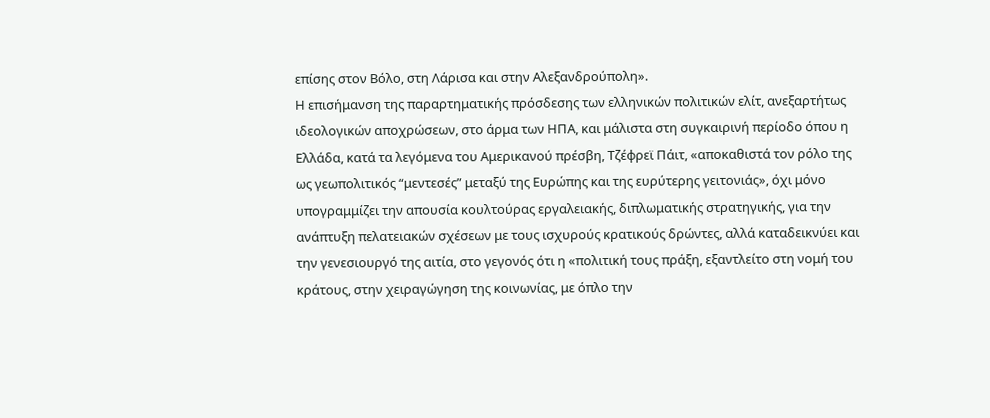επίσης στον Βόλο, στη Λάρισα και στην Αλεξανδρούπολη».
Η επισήμανση της παραρτηματικής πρόσδεσης των ελληνικών πολιτικών ελίτ, ανεξαρτήτως ιδεολογικών αποχρώσεων, στο άρμα των ΗΠΑ, και μάλιστα στη συγκαιρινή περίοδο όπου η Ελλάδα, κατά τα λεγόμενα του Αμερικανού πρέσβη, Τζέφρεϊ Πάιτ, «αποκαθιστά τον ρόλο της ως γεωπολιτικός “μεντεσές” μεταξύ της Ευρώπης και της ευρύτερης γειτονιάς», όχι μόνο υπογραμμίζει την απουσία κουλτούρας εργαλειακής, διπλωματικής στρατηγικής, για την ανάπτυξη πελατειακών σχέσεων με τους ισχυρούς κρατικούς δρώντες, αλλά καταδεικνύει και την γενεσιουργό της αιτία, στο γεγονός ότι η «πολιτική τους πράξη, εξαντλείτο στη νομή του κράτους, στην χειραγώγηση της κοινωνίας, με όπλο την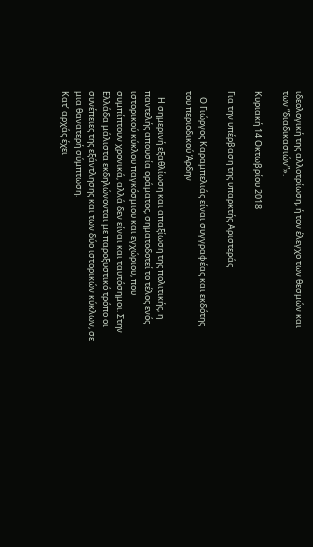ιδεολογική της αλλοτρίωση, ή τον έλεγχο των θεσμών και των “διαδικασιών”».

Κυριακή 14 Οκτωβρίου 2018

Για την υπέρβαση της υπαρκτής Αριστεράς

   Ο Γιώργος Καραμπελιάς είναι συγγραφέας και εκδότης του περιοδικού Άρδην

   Η σημερινή εξαθλίωση και απαξίωση της πολιτικής, η παντελής απουσία οράματος, σηματοδοτεί το τέλος ενός ιστορικού κύκλου παγκόσμιου και εγχώριου, που συμπίπτουν χρονικά, αλλά δεν είναι και ταυτόσημοι. Στην Ελλάδα μάλιστα εκδηλώνονται με παροξυστικό τρόπο οι συνέπειες της εξάντλησης και των δύο ιστορικών κύκλων, σε μια θανατερή σύμπτωση.
Κατ’ αρχάς έχει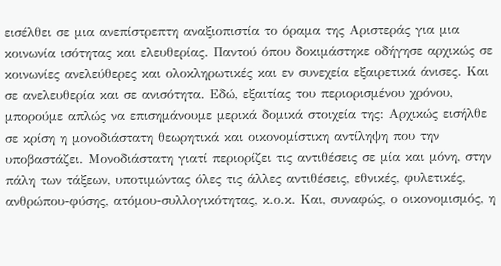εισέλθει σε μια ανεπίστρεπτη αναξιοπιστία το όραμα της Αριστεράς για μια κοινωνία ισότητας και ελευθερίας. Παντού όπου δοκιμάστηκε οδήγησε αρχικώς σε κοινωνίες ανελεύθερες και ολοκληρωτικές και εν συνεχεία εξαιρετικά άνισες. Και σε ανελευθερία και σε ανισότητα. Εδώ, εξαιτίας του περιορισμένου χρόνου, μπορούμε απλώς να επισημάνουμε μερικά δομικά στοιχεία της: Αρχικώς εισήλθε σε κρίση η μονοδιάστατη θεωρητικά και οικονομίστικη αντίληψη που την υποβαστάζει. Μονοδιάστατη γιατί περιορίζει τις αντιθέσεις σε μία και μόνη, στην πάλη των τάξεων, υποτιμώντας όλες τις άλλες αντιθέσεις, εθνικές, φυλετικές, ανθρώπου-φύσης, ατόμου-συλλογικότητας, κ.ο.κ. Και, συναφώς, ο οικονομισμός, η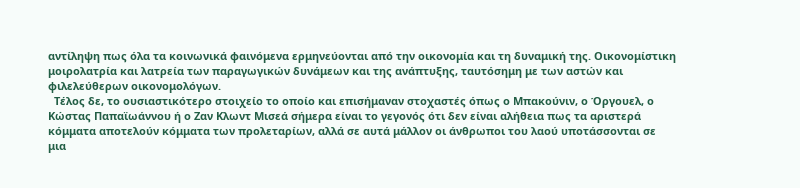αντίληψη πως όλα τα κοινωνικά φαινόμενα ερμηνεύονται από την οικονομία και τη δυναμική της. Οικονομίστικη μοιρολατρία και λατρεία των παραγωγικών δυνάμεων και της ανάπτυξης, ταυτόσημη με των αστών και φιλελεύθερων οικονομολόγων.
  Τέλος δε, το ουσιαστικότερο στοιχείο το οποίο και επισήμαναν στοχαστές όπως ο Μπακούνιν, ο Όργουελ, ο Κώστας Παπαϊωάννου ή ο Ζαν Κλωντ Μισεά σήμερα είναι το γεγονός ότι δεν είναι αλήθεια πως τα αριστερά κόμματα αποτελούν κόμματα των προλεταρίων, αλλά σε αυτά μάλλον οι άνθρωποι του λαού υποτάσσονται σε μια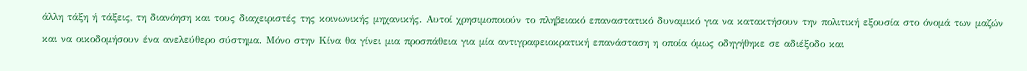άλλη τάξη ή τάξεις, τη διανόηση και τους διαχειριστές της κοινωνικής μηχανικής. Αυτοί χρησιμοποιούν το πληβειακό επαναστατικό δυναμικό για να κατακτήσουν την πολιτική εξουσία στο όνομά των μαζών και να οικοδομήσουν ένα ανελεύθερο σύστημα. Μόνο στην Κίνα θα γίνει μια προσπάθεια για μία αντιγραφειοκρατική επανάσταση η οποία όμως οδηγήθηκε σε αδιέξοδο και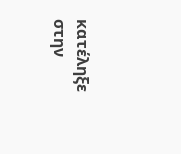κατέληξε στην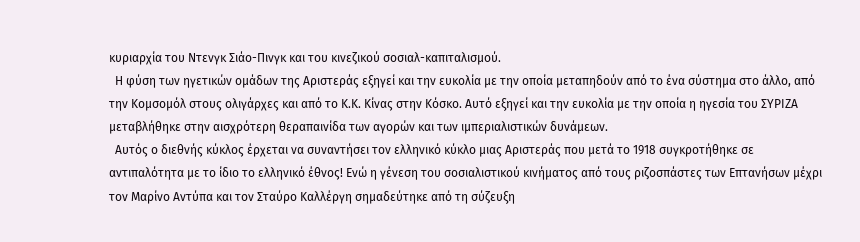κυριαρχία του Ντενγκ Σιάο-Πινγκ και του κινεζικού σοσιαλ-καπιταλισμού.
  Η φύση των ηγετικών ομάδων της Αριστεράς εξηγεί και την ευκολία με την οποία μεταπηδούν από το ένα σύστημα στο άλλο, από την Κομσομόλ στους ολιγάρχες και από το Κ.Κ. Κίνας στην Κόσκο. Αυτό εξηγεί και την ευκολία με την οποία η ηγεσία του ΣΥΡΙΖΑ μεταβλήθηκε στην αισχρότερη θεραπαινίδα των αγορών και των ιμπεριαλιστικών δυνάμεων.
  Αυτός ο διεθνής κύκλος έρχεται να συναντήσει τον ελληνικό κύκλο μιας Αριστεράς που μετά το 1918 συγκροτήθηκε σε αντιπαλότητα με το ίδιο το ελληνικό έθνος! Ενώ η γένεση του σοσιαλιστικού κινήματος από τους ριζοσπάστες των Επτανήσων μέχρι τον Μαρίνο Αντύπα και τον Σταύρο Καλλέργη σημαδεύτηκε από τη σύζευξη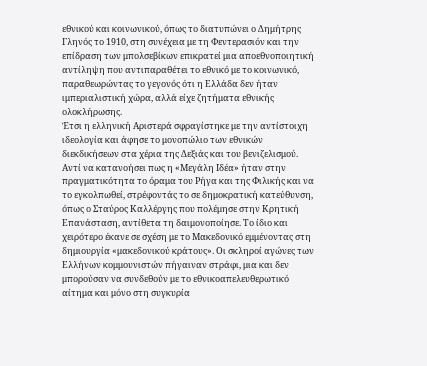εθνικού και κοινωνικού, όπως το διατυπώνει ο Δημήτρης Γληνός το 1910, στη συνέχεια με τη Φεντερασιόν και την επίδραση των μπολσεβίκων επικρατεί μια αποεθνοποιητική αντίληψη που αντιπαραθέτει το εθνικό με το κοινωνικό, παραθεωρώντας το γεγονός ότι η Ελλάδα δεν ήταν ιμπεριαλιστική χώρα, αλλά είχε ζητήματα εθνικής ολοκλήρωσης.
Έτσι η ελληνική Αριστερά σφραγίστηκε με την αντίστοιχη ιδεολογία και άφησε το μονοπώλιο των εθνικών διεκδικήσεων στα χέρια της Δεξιάς και του βενιζελισμού. Αντί να κατανοήσει πως η «Μεγάλη Ιδέα» ήταν στην πραγματικότητα το όραμα του Ρήγα και της Φιλικής και να το εγκολπωθεί, στρέφοντάς το σε δημοκρατική κατεύθυνση, όπως ο Σταύρος Καλλέργης που πολέμησε στην Κρητική Επανάσταση, αντίθετα τη δαιμονοποίησε. Το ίδιο και χειρότερο έκανε σε σχέση με το Μακεδονικό εμμένοντας στη δημιουργία «μακεδονικού κράτους». Οι σκληροί αγώνες των Ελλήνων κομμουνιστών πήγαιναν στράφι, μια και δεν μπορούσαν να συνδεθούν με το εθνικοαπελευθερωτικό αίτημα και μόνο στη συγκυρία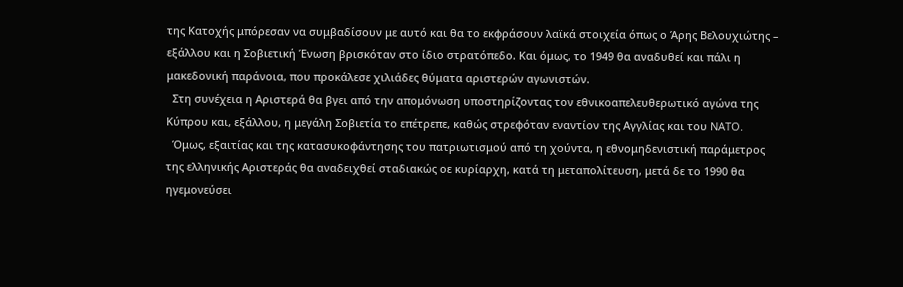της Κατοχής μπόρεσαν να συμβαδίσουν με αυτό και θα το εκφράσουν λαϊκά στοιχεία όπως ο Άρης Βελουχιώτης – εξάλλου και η Σοβιετική Ένωση βρισκόταν στο ίδιο στρατόπεδο. Και όμως, το 1949 θα αναδυθεί και πάλι η μακεδονική παράνοια, που προκάλεσε χιλιάδες θύματα αριστερών αγωνιστών.
  Στη συνέχεια η Αριστερά θα βγει από την απομόνωση υποστηρίζοντας τον εθνικοαπελευθερωτικό αγώνα της Κύπρου και, εξάλλου, η μεγάλη Σοβιετία το επέτρεπε, καθώς στρεφόταν εναντίον της Αγγλίας και του NATO.
  Όμως, εξαιτίας και της κατασυκοφάντησης του πατριωτισμού από τη χούντα, η εθνομηδενιστική παράμετρος της ελληνικής Αριστεράς θα αναδειχθεί σταδιακώς οε κυρίαρχη, κατά τη μεταπολίτευση, μετά δε το 1990 θα ηγεμονεύσει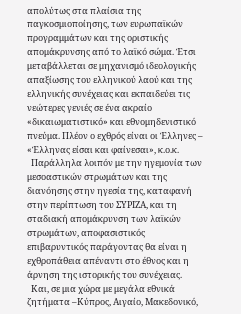απολύτως στα πλαίσια της παγκοσμιοποίησης, των ευρωπαϊκών προγραμμάτων και της οριστικής απομάκρυνσης από το λαϊκό σώμα. Έτσι μεταβάλλεται σε μηχανισμό ιδεολογικής απαξίωσης του ελληνικού λαού και της ελληνικής συνέχειας και εκπαιδεύει τις νεώτερες γενιές σε ένα ακραίο «δικαιωματιστικό» και εθνομηδενιστικό πνεύμα. Πλέον ο εχθρός είναι οι Έλληνες – «Έλληνας είσαι και φαίνεσαι», κ.ο.κ.
  Παράλληλα λοιπόν με την ηγεμονία των μεσοαστικών στρωμάτων και της διανόησης στην ηγεσία της, καταφανή στην περίπτωση του ΣΥΡΙΖΑ, και τη σταδιακή απομάκρυνση των λαϊκών στρωμάτων, αποφασιστικός επιβαρυντικός παράγοντας θα είναι η εχθροπάθεια απέναντι στο έθνος και η άρνηση της ιστορικής του συνέχειας.
  Και, σε μια χώρα με μεγάλα εθνικά ζητήματα –Κύπρος, Αιγαίο, Μακεδονικό,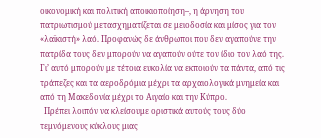οικονομική και πολιτική αποικιοποίηση–, η άρνηση του πατριωτισμού μετασχηματίζεται σε μειοδοσία και μίσος για τον «λαϊκιστή» λαό. Προφανώς δε άνθρωποι που δεν αγαπούνε την πατρίδα τους δεν μπορούν να αγαπούν ούτε τον ίδιο τον λαό της. Γι’ αυτό μπορούν με τέτοια ευκολία να εκποιούν τα πάντα, από τις τράπεζες και τα αεροδρόμια μέχρι τα αρχαιολογικά μνημεία και από τη Μακεδονία μέχρι το Αιγαίο και την Κύπρο.
  Πρέπει λοιπόν να κλείσουμε οριστικά αυτούς τους δύο τεμνόμενους κύκλους μιας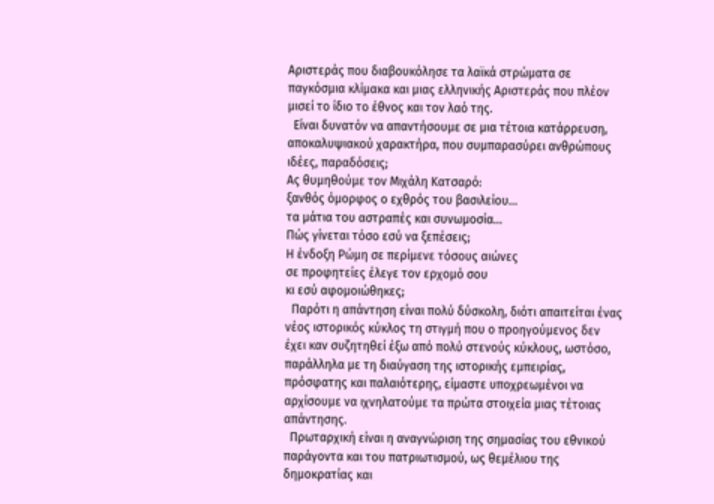Αριστεράς που διαβουκόλησε τα λαϊκά στρώματα σε παγκόσμια κλίμακα και μιας ελληνικής Αριστεράς που πλέον μισεί το ίδιο το έθνος και τον λαό της.
  Είναι δυνατόν να απαντήσουμε σε μια τέτοια κατάρρευση, αποκαλυψιακού χαρακτήρα, που συμπαρασύρει ανθρώπους ιδέες, παραδόσεις;
Ας θυμηθούμε τον Μιχάλη Κατσαρό:
ξανθός όμορφος ο εχθρός του βασιλείου…
τα μάτια του αστραπές και συνωμοσία…
Πώς γίνεται τόσο εσύ να ξεπέσεις;
Η ένδοξη Ρώμη σε περίμενε τόσους αιώνες
σε προφητείες έλεγε τον ερχομό σου
κι εσύ αφομοιώθηκες;
  Παρότι η απάντηση είναι πολύ δύσκολη, διότι απαιτείται ένας νέος ιστορικός κύκλος τη στιγμή που ο προηγούμενος δεν έχει καν συζητηθεί έξω από πολύ στενούς κύκλους, ωστόσο, παράλληλα με τη διαύγαση της ιστορικής εμπειρίας, πρόσφατης και παλαιότερης, είμαστε υποχρεωμένοι να αρχίσουμε να ιχνηλατούμε τα πρώτα στοιχεία μιας τέτοιας απάντησης.
  Πρωταρχική είναι η αναγνώριση της σημασίας του εθνικού παράγοντα και του πατριωτισμού, ως θεμέλιου της δημοκρατίας και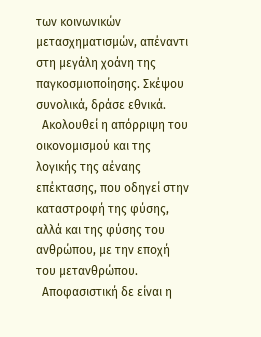των κοινωνικών μετασχηματισμών, απέναντι στη μεγάλη χοάνη της παγκοσμιοποίησης. Σκέψου συνολικά, δράσε εθνικά.
  Ακολουθεί η απόρριψη του οικονομισμού και της λογικής της αέναης επέκτασης, που οδηγεί στην καταστροφή της φύσης, αλλά και της φύσης του ανθρώπου, με την εποχή του μετανθρώπου.
  Αποφασιστική δε είναι η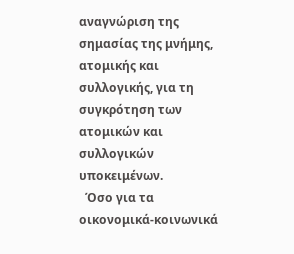αναγνώριση της σημασίας της μνήμης, ατομικής και συλλογικής, για τη συγκρότηση των ατομικών και συλλογικών υποκειμένων.
  Όσο για τα οικονομικά-κοινωνικά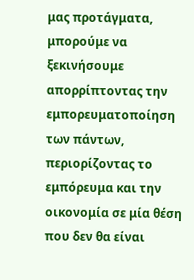μας προτάγματα, μπορούμε να ξεκινήσουμε απορρίπτοντας την εμπορευματοποίηση των πάντων, περιορίζοντας το εμπόρευμα και την οικονομία σε μία θέση που δεν θα είναι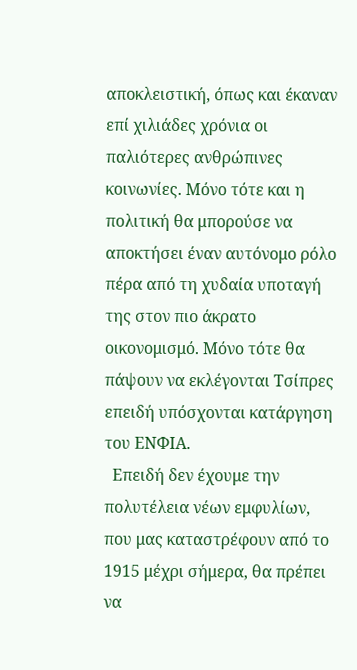αποκλειστική, όπως και έκαναν επί χιλιάδες χρόνια οι παλιότερες ανθρώπινες κοινωνίες. Μόνο τότε και η πολιτική θα μπορούσε να αποκτήσει έναν αυτόνομο ρόλο πέρα από τη χυδαία υποταγή της στον πιο άκρατο οικονομισμό. Μόνο τότε θα πάψουν να εκλέγονται Τσίπρες επειδή υπόσχονται κατάργηση του ΕΝΦΙΑ.
  Επειδή δεν έχουμε την πολυτέλεια νέων εμφυλίων, που μας καταστρέφουν από το 1915 μέχρι σήμερα, θα πρέπει να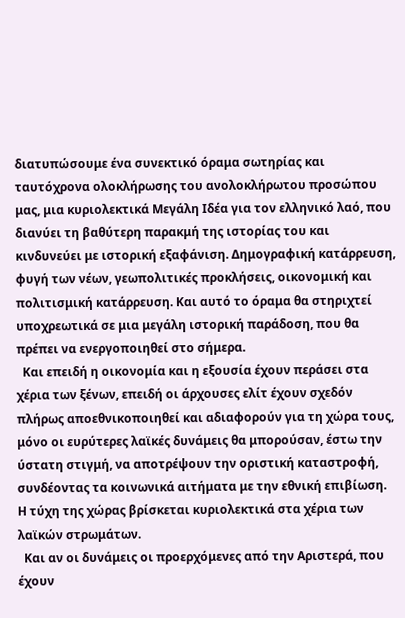διατυπώσουμε ένα συνεκτικό όραμα σωτηρίας και ταυτόχρονα ολοκλήρωσης του ανολοκλήρωτου προσώπου μας, μια κυριολεκτικά Μεγάλη Ιδέα για τον ελληνικό λαό, που διανύει τη βαθύτερη παρακμή της ιστορίας του και κινδυνεύει με ιστορική εξαφάνιση. Δημογραφική κατάρρευση, φυγή των νέων, γεωπολιτικές προκλήσεις, οικονομική και πολιτισμική κατάρρευση. Και αυτό το όραμα θα στηριχτεί υποχρεωτικά σε μια μεγάλη ιστορική παράδοση, που θα πρέπει να ενεργοποιηθεί στο σήμερα.
  Και επειδή η οικονομία και η εξουσία έχουν περάσει στα χέρια των ξένων, επειδή οι άρχουσες ελίτ έχουν σχεδόν πλήρως αποεθνικοποιηθεί και αδιαφορούν για τη χώρα τους, μόνο οι ευρύτερες λαϊκές δυνάμεις θα μπορούσαν, έστω την ύστατη στιγμή, να αποτρέψουν την οριστική καταστροφή, συνδέοντας τα κοινωνικά αιτήματα με την εθνική επιβίωση. Η τύχη της χώρας βρίσκεται κυριολεκτικά στα χέρια των λαϊκών στρωμάτων.
  Και αν οι δυνάμεις οι προερχόμενες από την Αριστερά, που έχουν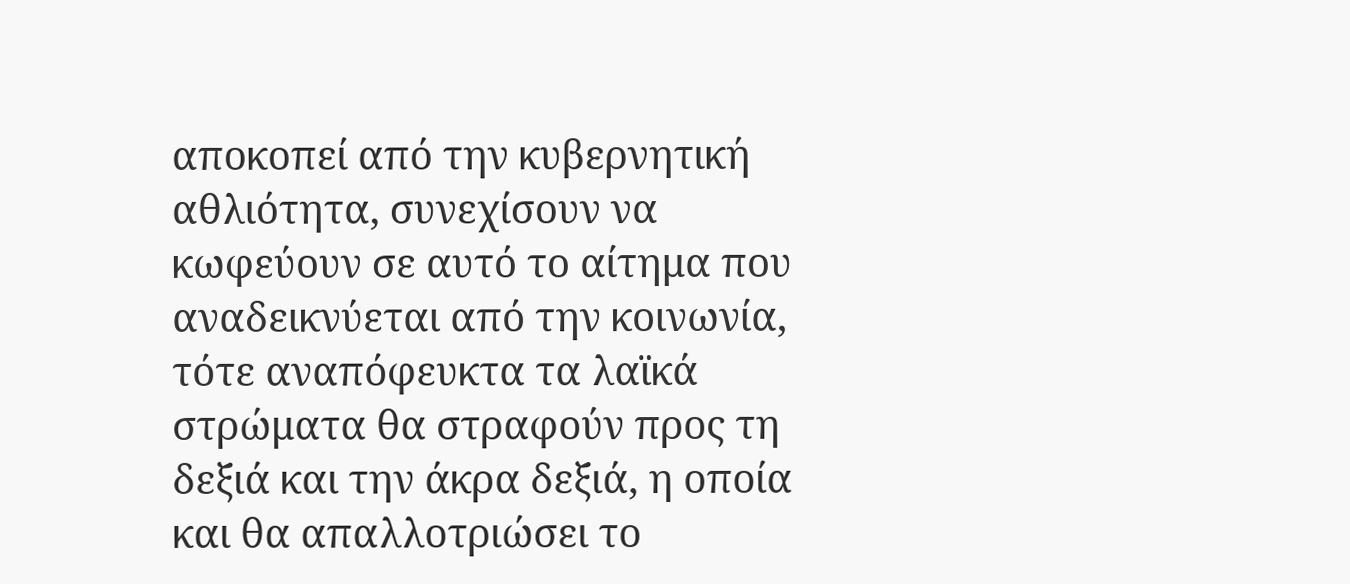αποκοπεί από την κυβερνητική αθλιότητα, συνεχίσουν να κωφεύουν σε αυτό το αίτημα που αναδεικνύεται από την κοινωνία, τότε αναπόφευκτα τα λαϊκά στρώματα θα στραφούν προς τη δεξιά και την άκρα δεξιά, η οποία και θα απαλλοτριώσει το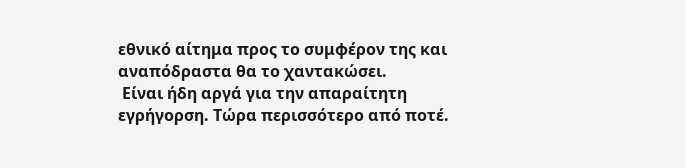εθνικό αίτημα προς το συμφέρον της και αναπόδραστα θα το χαντακώσει.
 Είναι ήδη αργά για την απαραίτητη εγρήγορση. Τώρα περισσότερο από ποτέ.